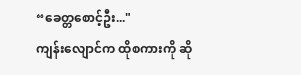“ခေတ္တစောင့်ဦး..."
ကျန်းလျောင်က ထိုစကားကို ဆို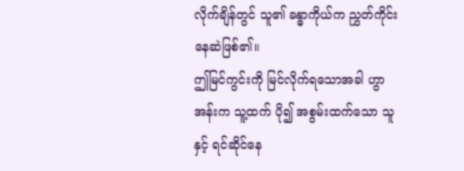လိုက်ချိန်တွင် သူ၏ ခန္ဓာကိုယ်က ညွှတ်ကိုင်းနေဆဲဖြစ်၏။
ဤမြင်ကွင်းကို မြင်လိုက်ရသောအခါ ဟွာအန်းက သူ့ထက် ပို၍ အစွမ်းထက်သော သူနှင့် ရင်ဆိုင်နေ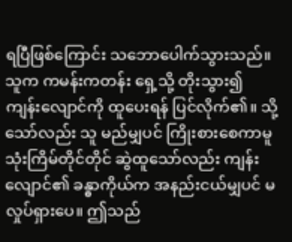ရပြီဖြစ်ကြောင်း သဘောပေါက်သွားသည်။ သူက ကမန်းကတန်း ရှေ့သို့ တိုးသွား၍ ကျန်းလျောင်ကို ထူပေးရန် ပြင်လိုက်၏။ သို့သော်လည်း သူ မည်မျှပင် ကြိုးစားစေကာမူ သုံးကြိမ်တိုင်တိုင် ဆွဲထူသော်လည်း ကျန်းလျောင်၏ ခန္ဓာကိုယ်က အနည်းငယ်မျှပင် မလှုပ်ရှားပေ။ ဤသည်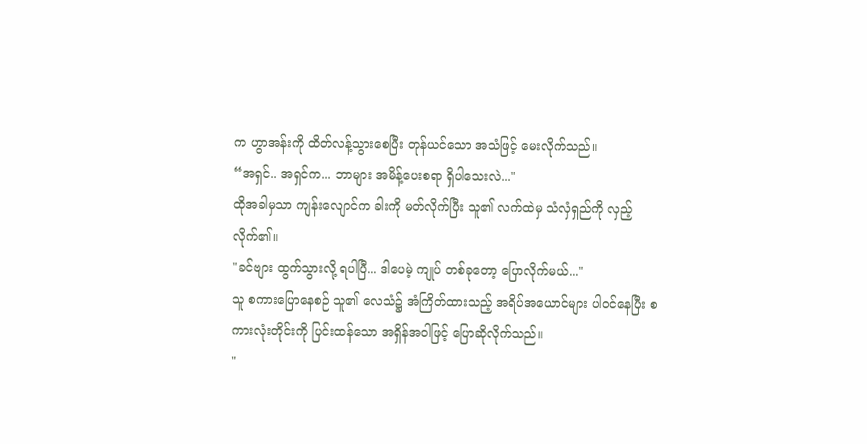က ဟွာအန်းကို ထိတ်လန့်သွားစေပြီး တုန်ယင်သော အသံဖြင့် မေးလိုက်သည်။
“အရှင်.. အရှင်က... ဘာများ အမိန့်ပေးစရာ ရှိပါသေးလဲ..."
ထိုအခါမှသာ ကျန်းလျောင်က ခါးကို မတ်လိုက်ပြီး သူ၏ လက်ထဲမှ သံလှံရှည်ကို လှည့်လိုက်၏။
"ခင်ဗျား ထွက်သွားလို့ ရပါပြီ... ဒါပေမဲ့ ကျုပ် တစ်ခုတော့ ပြောလိုက်မယ်..."
သူ စကားပြောနေစဉ် သူ၏ လေသံ၌ အံကြိတ်ထားသည့် အရိပ်အယောင်များ ပါဝင်နေပြီး စကားလုံးတိုင်းကို ပြင်းထန်သော အရှိန်အဝါဖြင့် ပြောဆိုလိုက်သည်။
"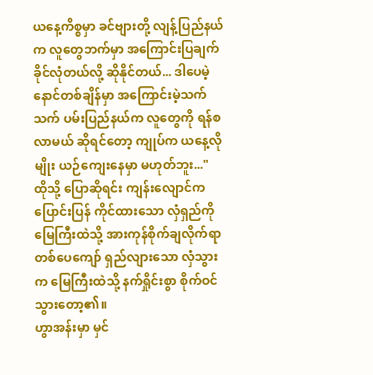ယနေ့ကိစ္စမှာ ခင်ဗျားတို့ လျန့်ပြည်နယ်က လူတွေဘက်မှာ အကြောင်းပြချက် ခိုင်လုံတယ်လို့ ဆိုနိုင်တယ်... ဒါပေမဲ့ နောင်တစ်ချိန်မှာ အကြောင်းမဲ့သက်သက် ပမ်းပြည်နယ်က လူတွေကို ရန်စလာမယ် ဆိုရင်တော့ ကျုပ်က ယနေ့လိုမျိုး ယဉ်ကျေးနေမှာ မဟုတ်ဘူး..."
ထိုသို့ ပြောဆိုရင်း ကျန်းလျောင်က ပြောင်းပြန် ကိုင်ထားသော လှံရှည်ကို မြေကြီးထဲသို့ အားကုန်စိုက်ချလိုက်ရာ တစ်ပေကျော် ရှည်လျားသော လှံသွားက မြေကြီးထဲသို့ နက်ရှိုင်းစွာ စိုက်ဝင်သွားတော့၏။
ဟွာအန်းမှာ မှင်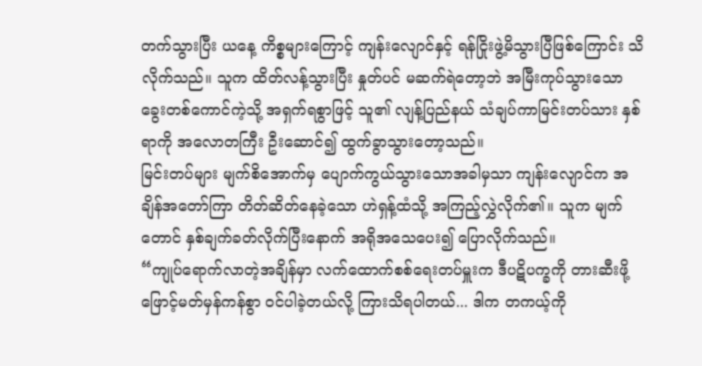တက်သွားပြီး ယနေ့ ကိစ္စများကြောင့် ကျန်းလျောင်နှင့် ရန်ငြိုးဖွဲ့မိသွားပြီဖြစ်ကြောင်း သိလိုက်သည်။ သူက ထိတ်လန့်သွားပြီး နှုတ်ပင် မဆက်ရဲတော့ဘဲ အမြီးကုပ်သွားသော ခွေးတစ်ကောင်ကဲ့သို့ အရှက်ရစွာဖြင့် သူ၏ လျန့်ပြည်နယ် သံချပ်ကာမြင်းတပ်သား နှစ်ရာကို အလောတကြီး ဦးဆောင်၍ ထွက်ခွာသွားတော့သည်။
မြင်းတပ်များ မျက်စိအောက်မှ ပျောက်ကွယ်သွားသောအခါမှသာ ကျန်းလျောင်က အချိန်အတော်ကြာ တိတ်ဆိတ်နေခဲ့သော ဟဲရှန့်ထံသို့ အကြည့်လွှဲလိုက်၏။ သူက မျက်တောင် နှစ်ချက်ခတ်လိုက်ပြီးနောက် အရိုအသေပေး၍ ပြောလိုက်သည်။
“ကျုပ်ရောက်လာတဲ့အချိန်မှာ လက်ထောက်စစ်ရေးတပ်မှူးက ဒီပဋိပက္ခကို တားဆီးဖို့ ဖြောင့်မတ်မှန်ကန်စွာ ဝင်ပါခဲ့တယ်လို့ ကြားသိရပါတယ်... ဒါက တကယ့်ကို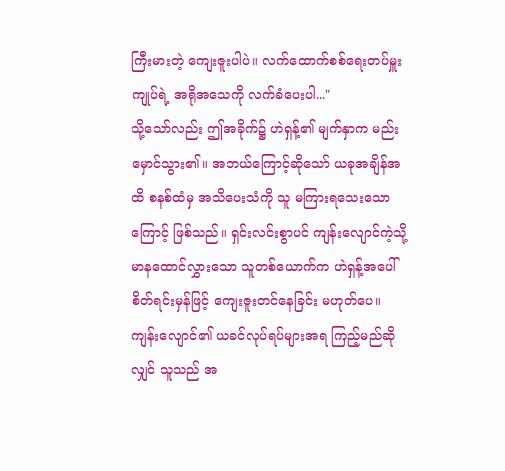ကြီးမားတဲ့ ကျေးဇူးပါပဲ။ လက်ထောက်စစ်ရေးတပ်မှူး ကျုပ်ရဲ့ အရိုအသေကို လက်ခံပေးပါ..."
သို့သော်လည်း ဤအခိုက်၌ ဟဲရှန့်၏ မျက်နှာက မည်းမှောင်သွား၏။ အဘယ်ကြောင့်ဆိုသော် ယခုအချိန်အထိ စနစ်ထံမှ အသိပေးသံကို သူ မကြားရသေးသောကြောင့် ဖြစ်သည်။ ရှင်းလင်းစွာပင် ကျန်းလျောင်ကဲ့သို့ မာနထောင်လွှားသော သူတစ်ယောက်က ဟဲရှန့်အပေါ် စိတ်ရင်းမှန်ဖြင့် ကျေးဇူးတင်နေခြင်း မဟုတ်ပေ။ ကျန်းလျောင်၏ ယခင်လုပ်ရပ်များအရ ကြည့်မည်ဆိုလျှင် သူသည် အ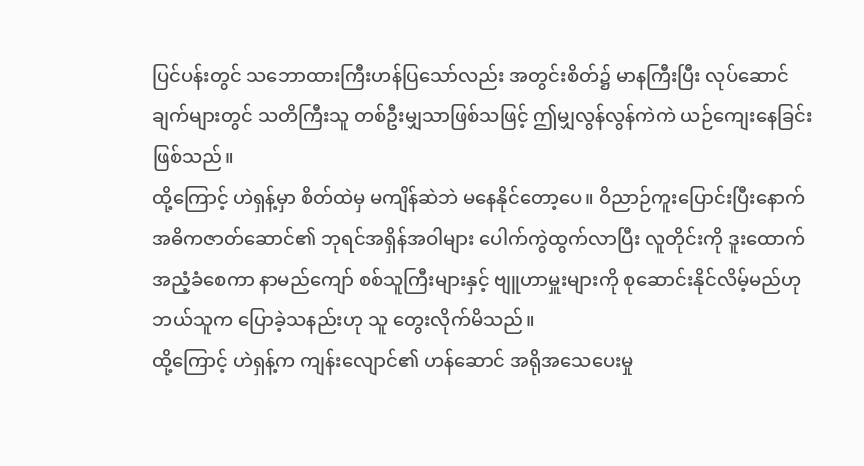ပြင်ပန်းတွင် သဘောထားကြီးဟန်ပြသော်လည်း အတွင်းစိတ်၌ မာနကြီးပြီး လုပ်ဆောင်ချက်များတွင် သတိကြီးသူ တစ်ဦးမျှသာဖြစ်သဖြင့် ဤမျှလွန်လွန်ကဲကဲ ယဉ်ကျေးနေခြင်းဖြစ်သည်။
ထို့ကြောင့် ဟဲရှန့်မှာ စိတ်ထဲမှ မကျိန်ဆဲဘဲ မနေနိုင်တော့ပေ။ ဝိညာဉ်ကူးပြောင်းပြီးနောက် အဓိကဇာတ်ဆောင်၏ ဘုရင်အရှိန်အဝါများ ပေါက်ကွဲထွက်လာပြီး လူတိုင်းကို ဒူးထောက် အညံ့ခံစေကာ နာမည်ကျော် စစ်သူကြီးများနှင့် ဗျူဟာမှူးများကို စုဆောင်းနိုင်လိမ့်မည်ဟု ဘယ်သူက ပြောခဲ့သနည်းဟု သူ တွေးလိုက်မိသည်။
ထို့ကြောင့် ဟဲရှန့်က ကျန်းလျောင်၏ ဟန်ဆောင် အရိုအသေပေးမှု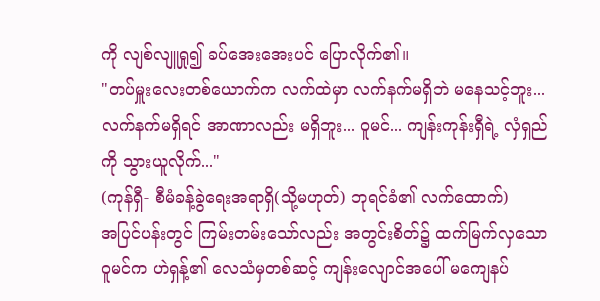ကို လျစ်လျူရှု၍ ခပ်အေးအေးပင် ပြောလိုက်၏။
"တပ်မှူးလေးတစ်ယောက်က လက်ထဲမှာ လက်နက်မရှိဘဲ မနေသင့်ဘူး... လက်နက်မရှိရင် အာဏာလည်း မရှိဘူး... ဝူမင်... ကျန်းကုန်းရှီရဲ့ လှံရှည်ကို သွားယူလိုက်..."
(ကုန်ရှီ- စီမံခန့်ခွဲရေးအရာရှိ(သို့မဟုတ်) ဘုရင်ခံ၏ လက်ထောက်)
အပြင်ပန်းတွင် ကြမ်းတမ်းသော်လည်း အတွင်းစိတ်၌ ထက်မြက်လှသော ဝူမင်က ဟဲရှန့်၏ လေသံမှတစ်ဆင့် ကျန်းလျောင်အပေါ် မကျေနပ်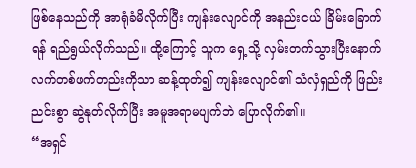ဖြစ်နေသည်ကို အာရုံခံမိလိုက်ပြီး ကျန်းလျောင်ကို အနည်းငယ် ခြိမ်းခြောက်ရန် ရည်ရွယ်လိုက်သည်။ ထို့ကြောင့် သူက ရှေ့သို့ လှမ်းတက်သွားပြီးနောက် လက်တစ်ဖက်တည်းကိုသာ ဆန့်ထုတ်၍ ကျန်းလျောင်၏ သံလှံရှည်ကို ဖြည်းညင်းစွာ ဆွဲနုတ်လိုက်ပြီး အမူအရာမပျက်ဘဲ ပြောလိုက်၏။
“အရှင်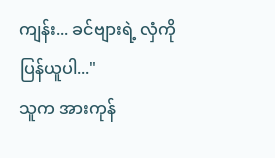ကျန်း... ခင်ဗျားရဲ့ လှံကို ပြန်ယူပါ..."
သူက အားကုန်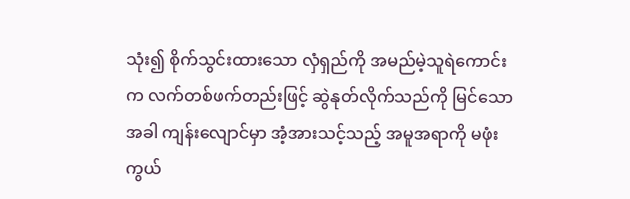သုံး၍ စိုက်သွင်းထားသော လှံရှည်ကို အမည်မဲ့သူရဲကောင်းက လက်တစ်ဖက်တည်းဖြင့် ဆွဲနုတ်လိုက်သည်ကို မြင်သောအခါ ကျန်းလျောင်မှာ အံ့အားသင့်သည့် အမူအရာကို မဖုံးကွယ်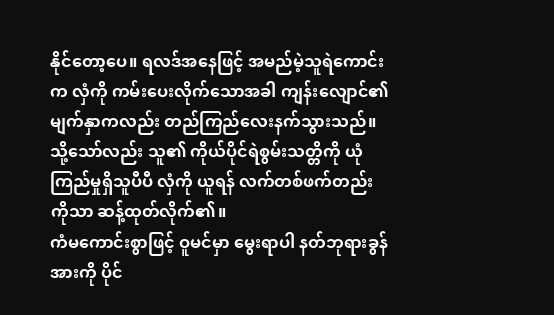နိုင်တော့ပေ။ ရလဒ်အနေဖြင့် အမည်မဲ့သူရဲကောင်းက လှံကို ကမ်းပေးလိုက်သောအခါ ကျန်းလျောင်၏ မျက်နှာကလည်း တည်ကြည်လေးနက်သွားသည်။
သို့သော်လည်း သူ၏ ကိုယ်ပိုင်ရဲစွမ်းသတ္တိကို ယုံကြည်မှုရှိသူပီပီ လှံကို ယူရန် လက်တစ်ဖက်တည်းကိုသာ ဆန့်ထုတ်လိုက်၏။
ကံမကောင်းစွာဖြင့် ဝူမင်မှာ မွေးရာပါ နတ်ဘုရားခွန်အားကို ပိုင်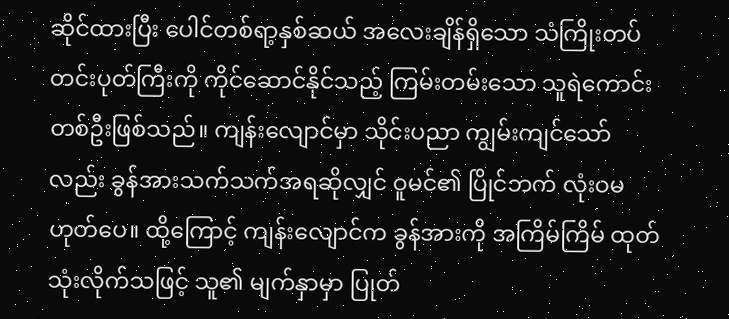ဆိုင်ထားပြီး ပေါင်တစ်ရာ့နှစ်ဆယ် အလေးချိန်ရှိသော သံကြိုးတပ် တင်းပုတ်ကြီးကို ကိုင်ဆောင်နိုင်သည့် ကြမ်းတမ်းသော သူရဲကောင်းတစ်ဦးဖြစ်သည်။ ကျန်းလျောင်မှာ သိုင်းပညာ ကျွမ်းကျင်သော်လည်း ခွန်အားသက်သက်အရဆိုလျှင် ဝူမင်၏ ပြိုင်ဘက် လုံးဝမဟုတ်ပေ။ ထို့ကြောင့် ကျန်းလျောင်က ခွန်အားကို အကြိမ်ကြိမ် ထုတ်သုံးလိုက်သဖြင့် သူ၏ မျက်နှာမှာ ပြုတ်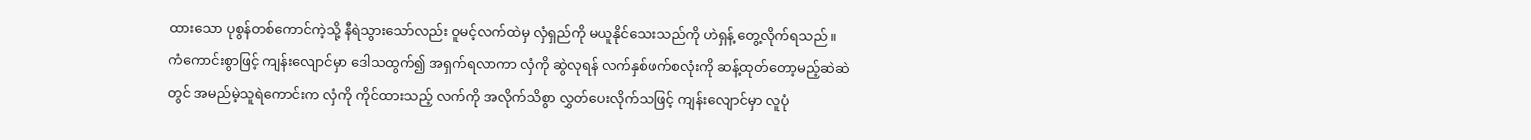ထားသော ပုစွန်တစ်ကောင်ကဲ့သို့ နီရဲသွားသော်လည်း ဝူမင့်လက်ထဲမှ လှံရှည်ကို မယူနိုင်သေးသည်ကို ဟဲရှန့် တွေ့လိုက်ရသည်။
ကံကောင်းစွာဖြင့် ကျန်းလျောင်မှာ ဒေါသထွက်၍ အရှက်ရလာကာ လှံကို ဆွဲလုရန် လက်နှစ်ဖက်စလုံးကို ဆန့်ထုတ်တော့မည့်ဆဲဆဲတွင် အမည်မဲ့သူရဲကောင်းက လှံကို ကိုင်ထားသည့် လက်ကို အလိုက်သိစွာ လွှတ်ပေးလိုက်သဖြင့် ကျန်းလျောင်မှာ လူပုံ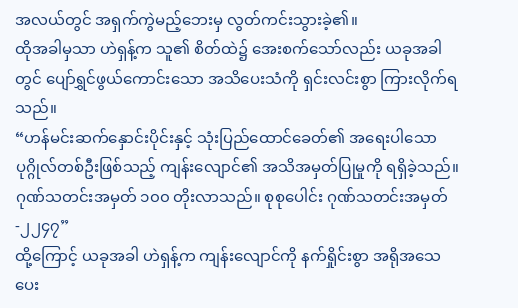အလယ်တွင် အရှက်ကွဲမည့်ဘေးမှ လွတ်ကင်းသွားခဲ့၏။
ထိုအခါမှသာ ဟဲရှန့်က သူ၏ စိတ်ထဲ၌ အေးစက်သော်လည်း ယခုအခါတွင် ပျော်ရွှင်ဖွယ်ကောင်းသော အသိပေးသံကို ရှင်းလင်းစွာ ကြားလိုက်ရသည်။
“ဟန်မင်းဆက်နှောင်းပိုင်းနှင့် သုံးပြည်ထောင်ခေတ်၏ အရေးပါသော ပုဂ္ဂိုလ်တစ်ဦးဖြစ်သည့် ကျန်းလျောင်၏ အသိအမှတ်ပြုမှုကို ရရှိခဲ့သည်။ ဂုဏ်သတင်းအမှတ် ၁၀၀ တိုးလာသည်။ စုစုပေါင်း ဂုဏ်သတင်းအမှတ် -၂၂၄၇”
ထို့ကြောင့် ယခုအခါ ဟဲရှန့်က ကျန်းလျောင်ကို နက်ရှိုင်းစွာ အရိုအသေပေး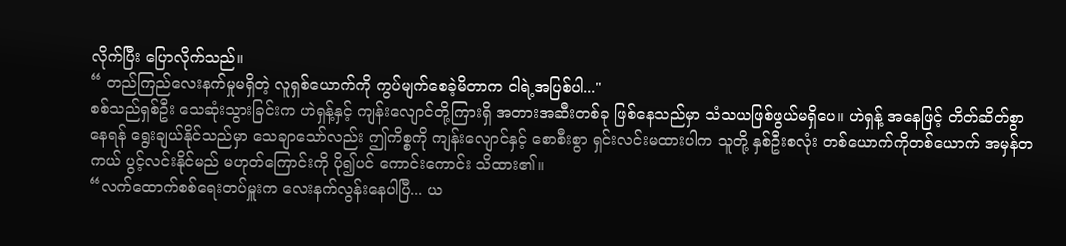လိုက်ပြီး ပြောလိုက်သည်။
“ တည်ကြည်လေးနက်မှုမရှိတဲ့ လူရှစ်ယောက်ကို ကွပ်မျက်စေခဲ့မိတာက ငါရဲ့အပြစ်ပါ..."
စစ်သည်ရှစ်ဦး သေဆုံးသွားခြင်းက ဟဲရှန့်နှင့် ကျန်းလျောင်တို့ကြားရှိ အတားအဆီးတစ်ခု ဖြစ်နေသည်မှာ သံသယဖြစ်ဖွယ်မရှိပေ။ ဟဲရှန့် အနေဖြင့် တိတ်ဆိတ်စွာ နေရန် ရွေးချယ်နိုင်သည်မှာ သေချာသော်လည်း ဤကိစ္စကို ကျန်းလျောင်နှင့် စောစီးစွာ ရှင်းလင်းမထားပါက သူတို့ နှစ်ဦးစလုံး တစ်ယောက်ကိုတစ်ယောက် အမှန်တကယ် ပွင့်လင်းနိုင်မည် မဟုတ်ကြောင်းကို ပို၍ပင် ကောင်းကောင်း သိထား၏။
“လက်ထောက်စစ်ရေးတပ်မှူးက လေးနက်လွန်းနေပါပြီ... ယ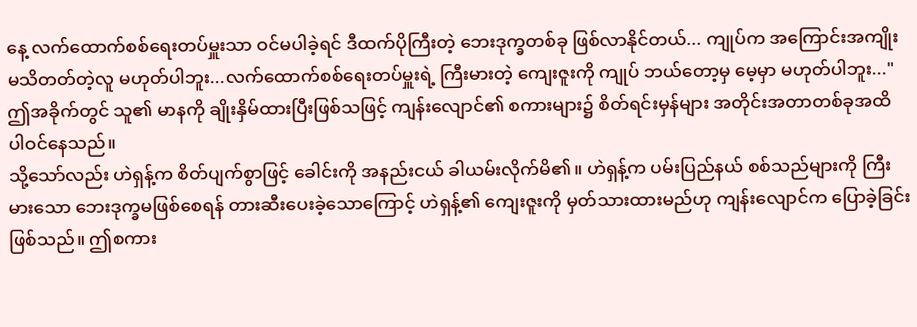နေ့ လက်ထောက်စစ်ရေးတပ်မှူးသာ ဝင်မပါခဲ့ရင် ဒီထက်ပိုကြီးတဲ့ ဘေးဒုက္ခတစ်ခု ဖြစ်လာနိုင်တယ်... ကျုပ်က အကြောင်းအကျိုး မသိတတ်တဲ့လူ မဟုတ်ပါဘူး...လက်ထောက်စစ်ရေးတပ်မှူးရဲ့ ကြီးမားတဲ့ ကျေးဇူးကို ကျုပ် ဘယ်တော့မှ မေ့မှာ မဟုတ်ပါဘူး..."
ဤအခိုက်တွင် သူ၏ မာနကို ချိုးနှိမ်ထားပြီးဖြစ်သဖြင့် ကျန်းလျောင်၏ စကားများ၌ စိတ်ရင်းမှန်များ အတိုင်းအတာတစ်ခုအထိ ပါဝင်နေသည်။
သို့သော်လည်း ဟဲရှန့်က စိတ်ပျက်စွာဖြင့် ခေါင်းကို အနည်းငယ် ခါယမ်းလိုက်မိ၏။ ဟဲရှန့်က ပမ်းပြည်နယ် စစ်သည်များကို ကြီးမားသော ဘေးဒုက္ခမဖြစ်စေရန် တားဆီးပေးခဲ့သောကြောင့် ဟဲရှန့်၏ ကျေးဇူးကို မှတ်သားထားမည်ဟု ကျန်းလျောင်က ပြောခဲ့ခြင်းဖြစ်သည်။ ဤစကား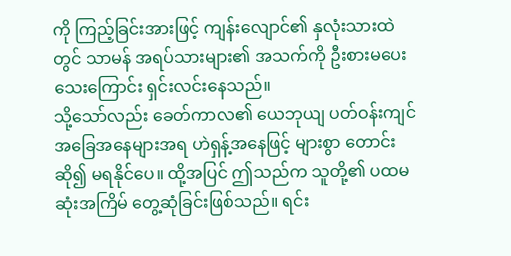ကို ကြည့်ခြင်းအားဖြင့် ကျန်းလျောင်၏ နှလုံးသားထဲတွင် သာမန် အရပ်သားများ၏ အသက်ကို ဦးစားမပေးသေးကြောင်း ရှင်းလင်းနေသည်။
သို့သော်လည်း ခေတ်ကာလ၏ ယေဘုယျ ပတ်ဝန်းကျင် အခြေအနေများအရ ဟဲရှန့်အနေဖြင့် များစွာ တောင်းဆို၍ မရနိုင်ပေ။ ထို့အပြင် ဤသည်က သူတို့၏ ပထမဆုံးအကြိမ် တွေ့ဆုံခြင်းဖြစ်သည်။ ရင်း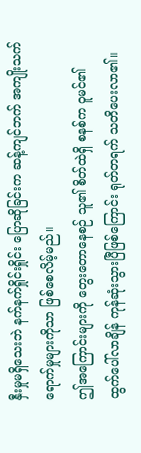နှီးမှုမရှိသေးဘဲ နက်နက်ရှိုင်းရှိုင်း ပြောဆိုခြင်းက ဆန့်ကျင်ဘက် အကျိုးသက်ရောက်မှုများကိုသာ ဖြစ်စေလိမ့်မည်။
ဤအကြောင်းများကို တွေးတောနေစဉ် သူ၏ စိတ်ထဲရှိ စနစ်က ဝူမင်၏ ထွက်ပေါ်လာချိန် ကုန်ဆုံးသွားပြီဖြစ်ကြောင်း ရုတ်တရက် သတိပေးလာ၏။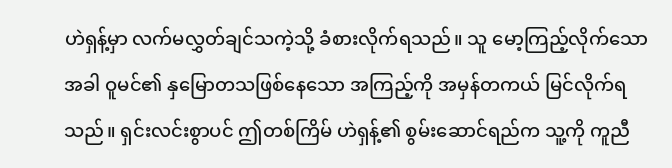ဟဲရှန့်မှာ လက်မလွှတ်ချင်သကဲ့သို့ ခံစားလိုက်ရသည်။ သူ မော့ကြည့်လိုက်သောအခါ ဝူမင်၏ နှမြောတသဖြစ်နေသော အကြည့်ကို အမှန်တကယ် မြင်လိုက်ရသည်။ ရှင်းလင်းစွာပင် ဤတစ်ကြိမ် ဟဲရှန့်၏ စွမ်းဆောင်ရည်က သူ့ကို ကူညီ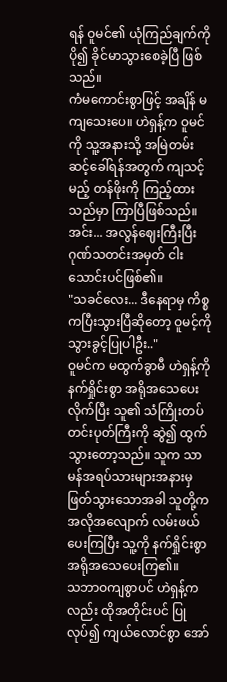ရန် ဝူမင်၏ ယုံကြည်ချက်ကို ပို၍ ခိုင်မာသွားစေခဲ့ပြီ ဖြစ်သည်။
ကံမကောင်းစွာဖြင့် အချိန် မကျသေးပေ။ ဟဲရှန့်က ဝူမင်ကို သူ့အနားသို့ အမြဲတမ်း ဆင့်ခေါ်ရန်အတွက် ကျသင့်မည့် တန်ဖိုးကို ကြည့်ထားသည်မှာ ကြာပြီဖြစ်သည်။
အင်း... အလွန်ဈေးကြီးပြီး ဂုဏ်သတင်းအမှတ် ငါးသောင်းပင်ဖြစ်၏။
"သခင်လေး... ဒီနေရာမှ ကိစ္စကပြီးသွားပြီဆိုတော့ ဝူမင့်ကို သွားခွင့်ပြုပါဦး.."
ဝူမင်က မထွက်ခွာမီ ဟဲရှန့်ကို နက်ရှိုင်းစွာ အရိုအသေပေးလိုက်ပြီး သူ၏ သံကြိုးတပ် တင်းပုတ်ကြီးကို ဆွဲ၍ ထွက်သွားတော့သည်။ သူက သာမန်အရပ်သားများအနားမှ ဖြတ်သွားသောအခါ သူတို့က အလိုအလျောက် လမ်းဖယ်ပေးကြပြီး သူ့ကို နက်ရှိုင်းစွာ အရိုအသေပေးကြ၏။
သဘာဝကျစွာပင် ဟဲရှန့်ကလည်း ထိုအတိုင်းပင် ပြုလုပ်၍ ကျယ်လောင်စွာ အော်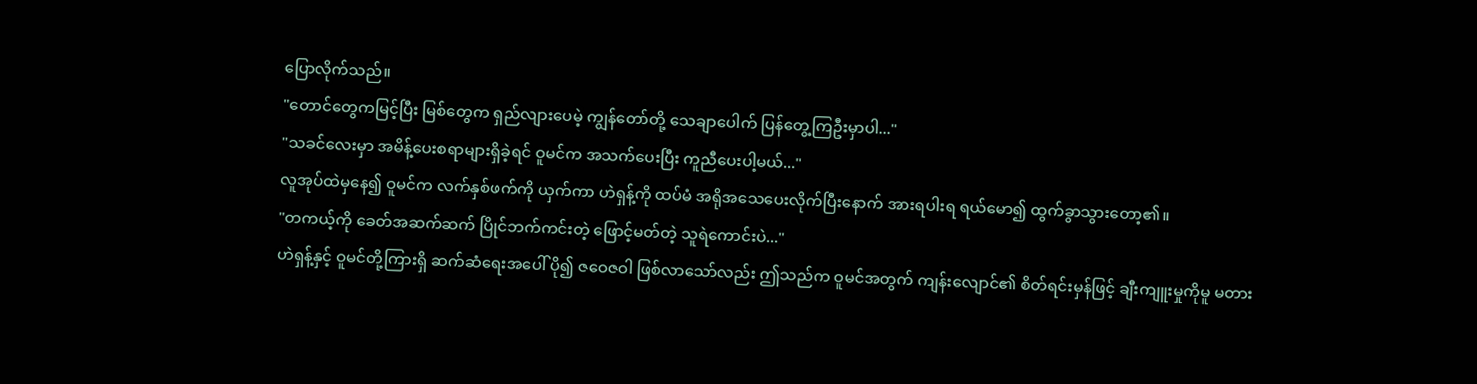ပြောလိုက်သည်။
"တောင်တွေကမြင့်ပြီး မြစ်တွေက ရှည်လျားပေမဲ့ ကျွန်တော်တို့ သေချာပေါက် ပြန်တွေ့ကြဦးမှာပါ..."
"သခင်လေးမှာ အမိန့်ပေးစရာများရှိခဲ့ရင် ဝူမင်က အသက်ပေးပြီး ကူညီပေးပါ့မယ်..."
လူအုပ်ထဲမှနေ၍ ဝူမင်က လက်နှစ်ဖက်ကို ယှက်ကာ ဟဲရှန့်ကို ထပ်မံ အရိုအသေပေးလိုက်ပြီးနောက် အားရပါးရ ရယ်မော၍ ထွက်ခွာသွားတော့၏။
"တကယ့်ကို ခေတ်အဆက်ဆက် ပြိုင်ဘက်ကင်းတဲ့ ဖြောင့်မတ်တဲ့ သူရဲကောင်းပဲ..."
ဟဲရှန့်နှင့် ဝူမင်တို့ကြားရှိ ဆက်ဆံရေးအပေါ် ပို၍ ဇဝေဇဝါ ဖြစ်လာသော်လည်း ဤသည်က ဝူမင်အတွက် ကျန်းလျောင်၏ စိတ်ရင်းမှန်ဖြင့် ချီးကျူးမှုကိုမူ မတား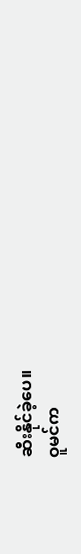ဆီးနိုင်ခဲ့ပေ။
ဝူမင်က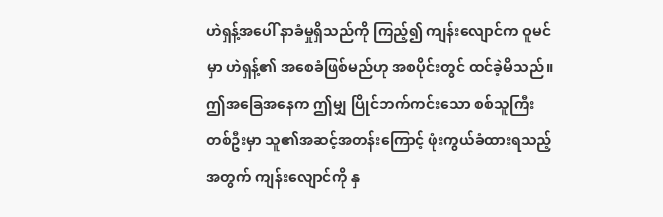ဟဲရှန့်အပေါ် နာခံမှုရှိသည်ကို ကြည့်၍ ကျန်းလျောင်က ဝူမင်မှာ ဟဲရှန့်၏ အစေခံဖြစ်မည်ဟု အစပိုင်းတွင် ထင်ခဲ့မိသည်။ ဤအခြေအနေက ဤမျှ ပြိုင်ဘက်ကင်းသော စစ်သူကြီးတစ်ဦးမှာ သူ၏အဆင့်အတန်းကြောင့် ဖုံးကွယ်ခံထားရသည့်အတွက် ကျန်းလျောင်ကို နှ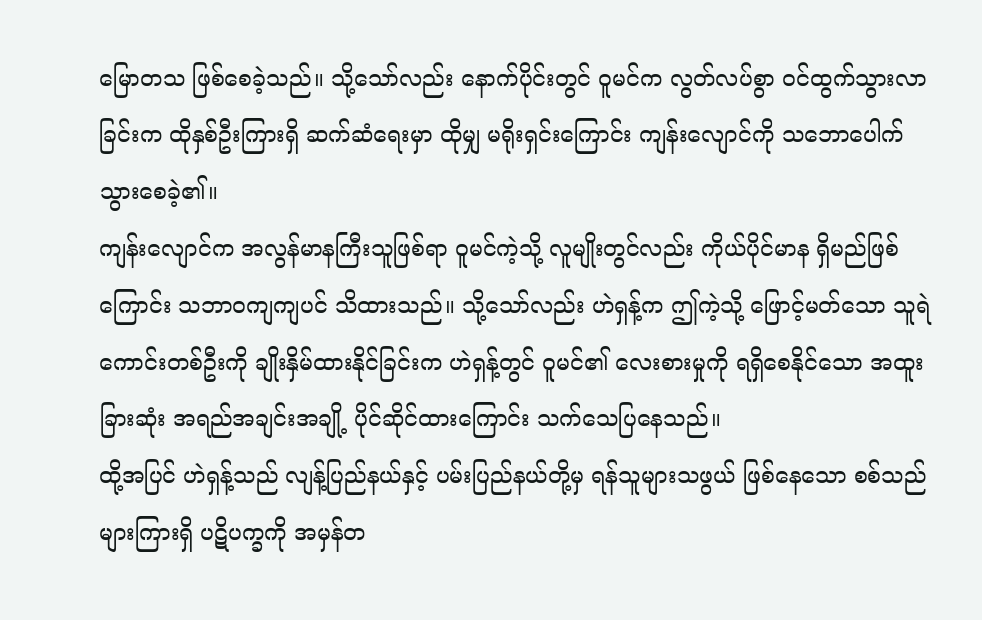မြောတသ ဖြစ်စေခဲ့သည်။ သို့သော်လည်း နောက်ပိုင်းတွင် ဝူမင်က လွတ်လပ်စွာ ဝင်ထွက်သွားလာခြင်းက ထိုနှစ်ဦးကြားရှိ ဆက်ဆံရေးမှာ ထိုမျှ မရိုးရှင်းကြောင်း ကျန်းလျောင်ကို သဘောပေါက်သွားစေခဲ့၏။
ကျန်းလျောင်က အလွန်မာနကြီးသူဖြစ်ရာ ဝူမင်ကဲ့သို့ လူမျိုးတွင်လည်း ကိုယ်ပိုင်မာန ရှိမည်ဖြစ်ကြောင်း သဘာဝကျကျပင် သိထားသည်။ သို့သော်လည်း ဟဲရှန့်က ဤကဲ့သို့ ဖြောင့်မတ်သော သူရဲကောင်းတစ်ဦးကို ချိုးနှိမ်ထားနိုင်ခြင်းက ဟဲရှန့်တွင် ဝူမင်၏ လေးစားမှုကို ရရှိစေနိုင်သော အထူးခြားဆုံး အရည်အချင်းအချို့ ပိုင်ဆိုင်ထားကြောင်း သက်သေပြနေသည်။
ထို့အပြင် ဟဲရှန့်သည် လျန့်ပြည်နယ်နှင့် ပမ်းပြည်နယ်တို့မှ ရန်သူများသဖွယ် ဖြစ်နေသော စစ်သည်များကြားရှိ ပဋိပက္ခကို အမှန်တ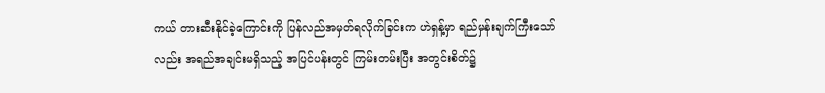ကယ် တားဆီးနိုင်ခဲ့ကြောင်းကို ပြန်လည်အမှတ်ရလိုက်ခြင်းက ဟဲရှန့်မှာ ရည်မှန်းချက်ကြီးသော်လည်း အရည်အချင်းမရှိသည့် အပြင်ပန်းတွင် ကြမ်းတမ်းပြီး အတွင်းစိတ်၌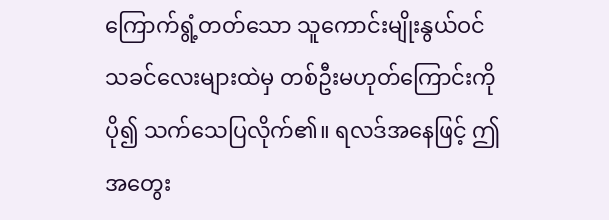ကြောက်ရွံ့တတ်သော သူကောင်းမျိုးနွယ်ဝင် သခင်လေးများထဲမှ တစ်ဦးမဟုတ်ကြောင်းကို ပို၍ သက်သေပြလိုက်၏။ ရလဒ်အနေဖြင့် ဤအတွေး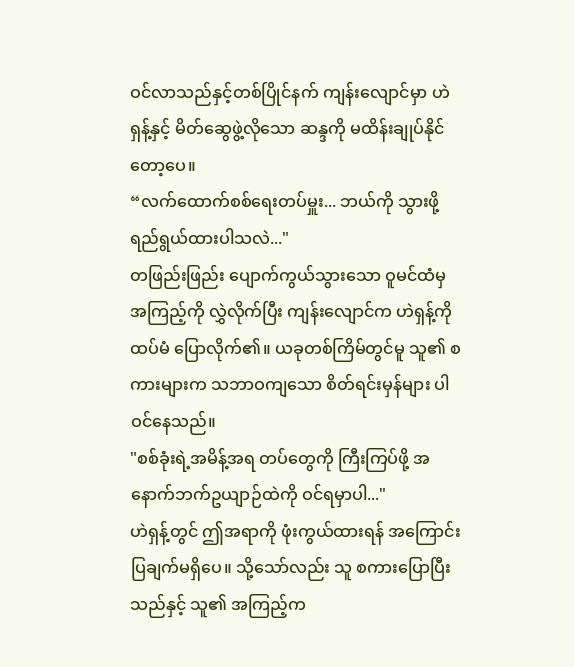ဝင်လာသည်နှင့်တစ်ပြိုင်နက် ကျန်းလျောင်မှာ ဟဲရှန့်နှင့် မိတ်ဆွေဖွဲ့လိုသော ဆန္ဒကို မထိန်းချုပ်နိုင်တော့ပေ။
“လက်ထောက်စစ်ရေးတပ်မှူး... ဘယ်ကို သွားဖို့ ရည်ရွယ်ထားပါသလဲ..."
တဖြည်းဖြည်း ပျောက်ကွယ်သွားသော ဝူမင်ထံမှ အကြည့်ကို လွှဲလိုက်ပြီး ကျန်းလျောင်က ဟဲရှန့်ကို ထပ်မံ ပြောလိုက်၏။ ယခုတစ်ကြိမ်တွင်မူ သူ၏ စကားများက သဘာဝကျသော စိတ်ရင်းမှန်များ ပါဝင်နေသည်။
"စစ်ခုံးရဲ့အမိန့်အရ တပ်တွေကို ကြီးကြပ်ဖို့ အနောက်ဘက်ဥယျာဉ်ထဲကို ဝင်ရမှာပါ..."
ဟဲရှန့်တွင် ဤအရာကို ဖုံးကွယ်ထားရန် အကြောင်းပြချက်မရှိပေ။ သို့သော်လည်း သူ စကားပြောပြီးသည်နှင့် သူ၏ အကြည့်က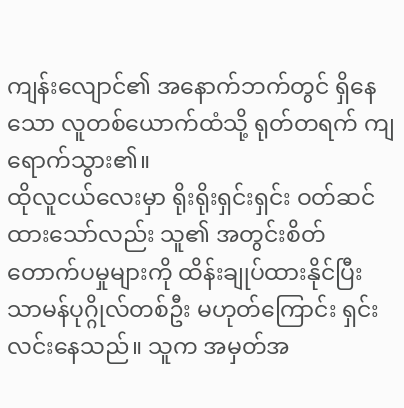ကျန်းလျောင်၏ အနောက်ဘက်တွင် ရှိနေသော လူတစ်ယောက်ထံသို့ ရုတ်တရက် ကျရောက်သွား၏။
ထိုလူငယ်လေးမှာ ရိုးရိုးရှင်းရှင်း ဝတ်ဆင်ထားသော်လည်း သူ၏ အတွင်းစိတ် တောက်ပမှုများကို ထိန်းချုပ်ထားနိုင်ပြီး သာမန်ပုဂ္ဂိုလ်တစ်ဦး မဟုတ်ကြောင်း ရှင်းလင်းနေသည်။ သူက အမှတ်အ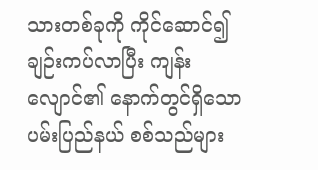သားတစ်ခုကို ကိုင်ဆောင်၍ ချဉ်းကပ်လာပြီး ကျန်းလျောင်၏ နောက်တွင်ရှိသော ပမ်းပြည်နယ် စစ်သည်များ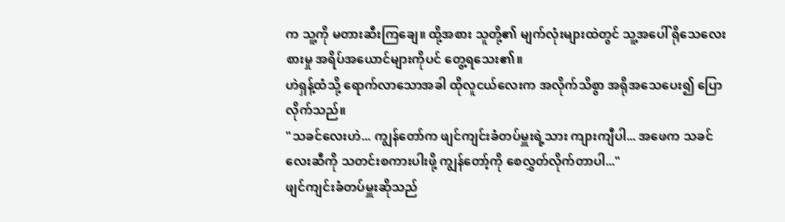က သူ့ကို မတားဆီးကြချေ။ ထို့အစား သူတို့၏ မျက်လုံးများထဲတွင် သူ့အပေါ် ရိုသေလေးစားမှု အရိပ်အယောင်များကိုပင် တွေ့ရသေး၏။
ဟဲရှန့်ထံသို့ ရောက်လာသောအခါ ထိုလူငယ်လေးက အလိုက်သိစွာ အရိုအသေပေး၍ ပြောလိုက်သည်။
"သခင်လေးဟဲ... ကျွန်တော်က ဖျင်ကျင်းခံတပ်မှူးရဲ့သား ကျားကျီပါ... အဖေက သခင်လေးဆီကို သတင်းစကားပါးဖို့ ကျွန်တော့်ကို စေလွှတ်လိုက်တာပါ..."
ဖျင်ကျင်းခံတပ်မှူးဆိုသည်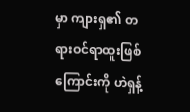မှာ ကျားရှ၏ တရားဝင်ရာထူးဖြစ်ကြောင်းကို ဟဲရှန့်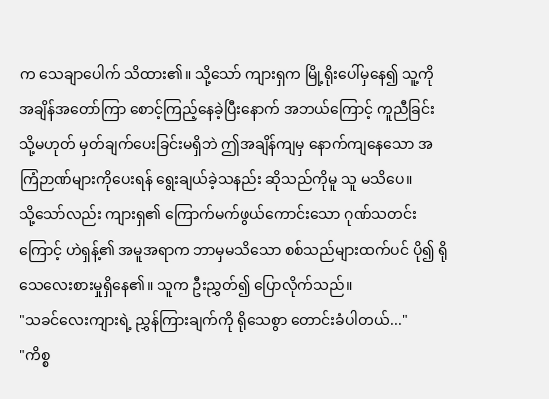က သေချာပေါက် သိထား၏။ သို့သော် ကျားရှက မြို့ရိုးပေါ်မှနေ၍ သူ့ကို အချိန်အတော်ကြာ စောင့်ကြည့်နေခဲ့ပြီးနောက် အဘယ်ကြောင့် ကူညီခြင်း သို့မဟုတ် မှတ်ချက်ပေးခြင်းမရှိဘဲ ဤအချိန်ကျမှ နောက်ကျနေသော အကြံဉာဏ်များကိုပေးရန် ရွေးချယ်ခဲ့သနည်း ဆိုသည်ကိုမူ သူ မသိပေ။
သို့သော်လည်း ကျားရှ၏ ကြောက်မက်ဖွယ်ကောင်းသော ဂုဏ်သတင်းကြောင့် ဟဲရှန့်၏ အမူအရာက ဘာမှမသိသော စစ်သည်များထက်ပင် ပို၍ ရိုသေလေးစားမှုရှိနေ၏။ သူက ဦးညွှတ်၍ ပြောလိုက်သည်။
"သခင်လေးကျားရဲ့ ညွှန်ကြားချက်ကို ရိုသေစွာ တောင်းခံပါတယ်..."
"ကိစ္စ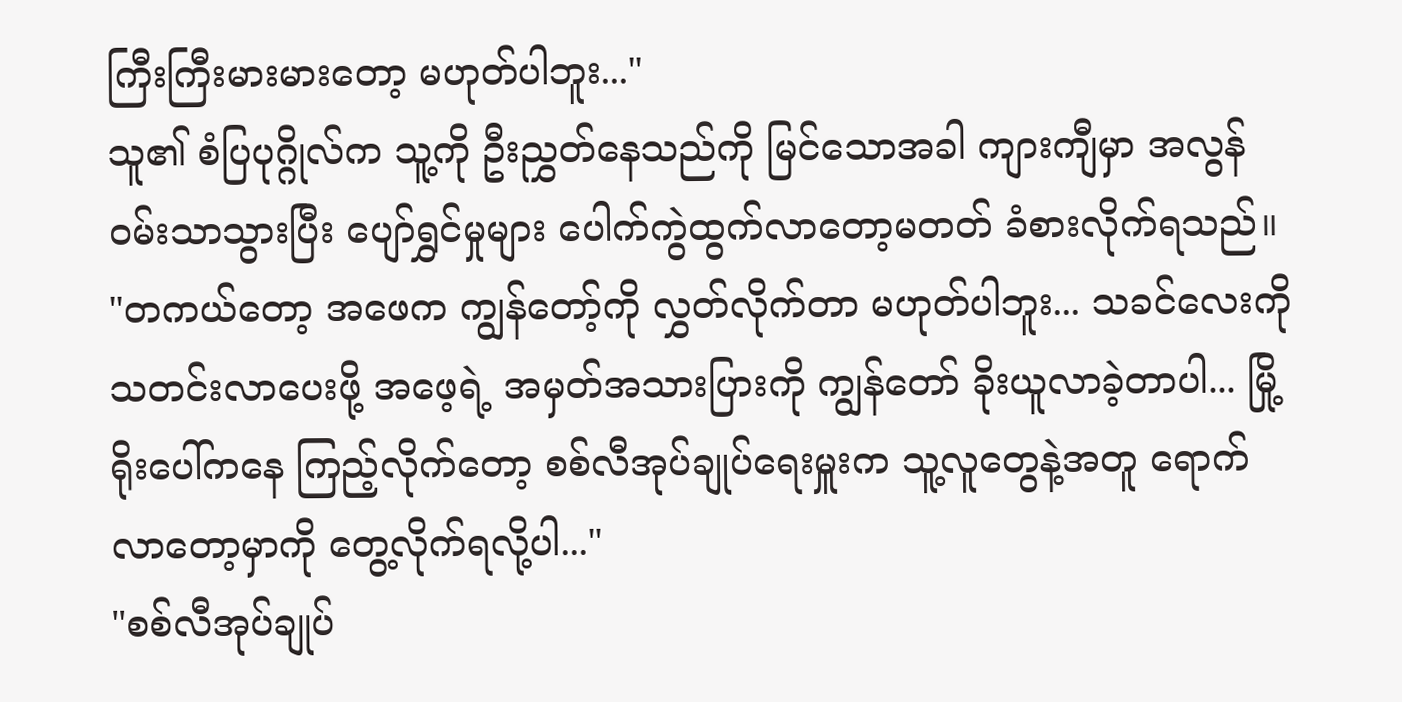ကြီးကြီးမားမားတော့ မဟုတ်ပါဘူး..."
သူ၏ စံပြပုဂ္ဂိုလ်က သူ့ကို ဦးညွှတ်နေသည်ကို မြင်သောအခါ ကျားကျီမှာ အလွန်ဝမ်းသာသွားပြီး ပျော်ရွှင်မှုများ ပေါက်ကွဲထွက်လာတော့မတတ် ခံစားလိုက်ရသည်။
"တကယ်တော့ အဖေက ကျွန်တော့်ကို လွှတ်လိုက်တာ မဟုတ်ပါဘူး... သခင်လေးကို သတင်းလာပေးဖို့ အဖေ့ရဲ့ အမှတ်အသားပြားကို ကျွန်တော် ခိုးယူလာခဲ့တာပါ... မြို့ရိုးပေါ်ကနေ ကြည့်လိုက်တော့ စစ်လီအုပ်ချုပ်ရေးမှူးက သူ့လူတွေနဲ့အတူ ရောက်လာတော့မှာကို တွေ့လိုက်ရလို့ပါ..."
"စစ်လီအုပ်ချုပ်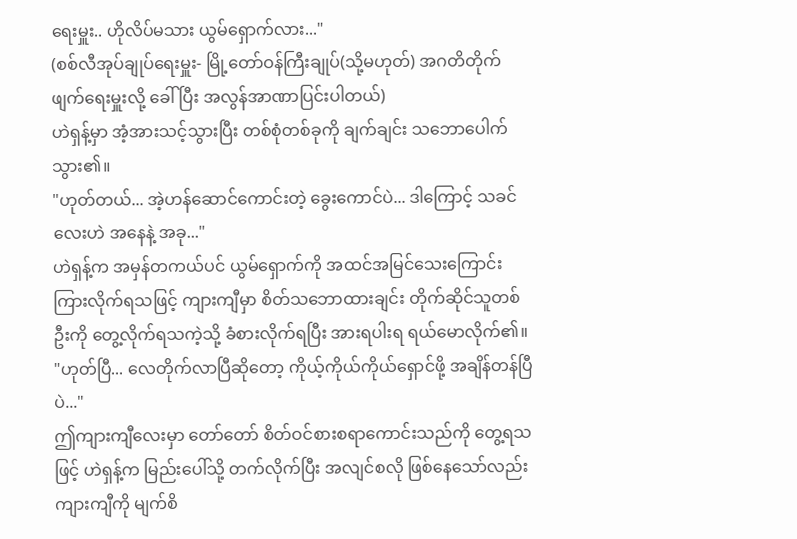ရေးမှူး.. ဟိုလိပ်မသား ယွမ်ရှောက်လား..."
(စစ်လီအုပ်ချုပ်ရေးမှူး- မြို့တော်ဝန်ကြီးချုပ်(သို့မဟုတ်) အဂတိတိုက်ဖျက်ရေးမှူးလို့ ခေါ်ပြီး အလွန်အာဏာပြင်းပါတယ်)
ဟဲရှန့်မှာ အံ့အားသင့်သွားပြီး တစ်စုံတစ်ခုကို ချက်ချင်း သဘောပေါက်သွား၏။
"ဟုတ်တယ်... အဲ့ဟန်ဆောင်ကောင်းတဲ့ ခွေးကောင်ပဲ... ဒါကြောင့် သခင်လေးဟဲ အနေနဲ့ အခု..."
ဟဲရှန့်က အမှန်တကယ်ပင် ယွမ်ရှောက်ကို အထင်အမြင်သေးကြောင်း ကြားလိုက်ရသဖြင့် ကျားကျီမှာ စိတ်သဘောထားချင်း တိုက်ဆိုင်သူတစ်ဦးကို တွေ့လိုက်ရသကဲ့သို့ ခံစားလိုက်ရပြီး အားရပါးရ ရယ်မောလိုက်၏။
"ဟုတ်ပြီ... လေတိုက်လာပြီဆိုတော့ ကိုယ့်ကိုယ်ကိုယ်ရှောင်ဖို့ အချိန်တန်ပြီပဲ..."
ဤကျားကျီလေးမှာ တော်တော် စိတ်ဝင်စားစရာကောင်းသည်ကို တွေ့ရသဖြင့် ဟဲရှန့်က မြည်းပေါ်သို့ တက်လိုက်ပြီး အလျင်စလို ဖြစ်နေသော်လည်း ကျားကျီကို မျက်စိ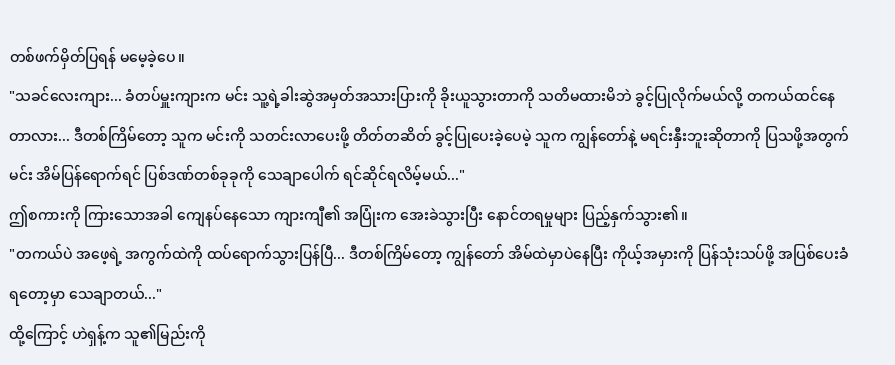တစ်ဖက်မှိတ်ပြရန် မမေ့ခဲ့ပေ။
"သခင်လေးကျား... ခံတပ်မှူးကျားက မင်း သူ့ရဲ့ခါးဆွဲအမှတ်အသားပြားကို ခိုးယူသွားတာကို သတိမထားမိဘဲ ခွင့်ပြုလိုက်မယ်လို့ တကယ်ထင်နေတာလား... ဒီတစ်ကြိမ်တော့ သူက မင်းကို သတင်းလာပေးဖို့ တိတ်တဆိတ် ခွင့်ပြုပေးခဲ့ပေမဲ့ သူက ကျွန်တော်နဲ့ မရင်းနှီးဘူးဆိုတာကို ပြသဖို့အတွက် မင်း အိမ်ပြန်ရောက်ရင် ပြစ်ဒဏ်တစ်ခုခုကို သေချာပေါက် ရင်ဆိုင်ရလိမ့်မယ်..."
ဤစကားကို ကြားသောအခါ ကျေနပ်နေသော ကျားကျီ၏ အပြုံးက အေးခဲသွားပြီး နောင်တရမှုများ ပြည့်နှက်သွား၏။
"တကယ်ပဲ အဖေ့ရဲ့ အကွက်ထဲကို ထပ်ရောက်သွားပြန်ပြီ... ဒီတစ်ကြိမ်တော့ ကျွန်တော် အိမ်ထဲမှာပဲနေပြီး ကိုယ့်အမှားကို ပြန်သုံးသပ်ဖို့ အပြစ်ပေးခံရတော့မှာ သေချာတယ်..."
ထို့ကြောင့် ဟဲရှန့်က သူ၏မြည်းကို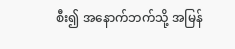စီး၍ အနောက်ဘက်သို့ အမြန်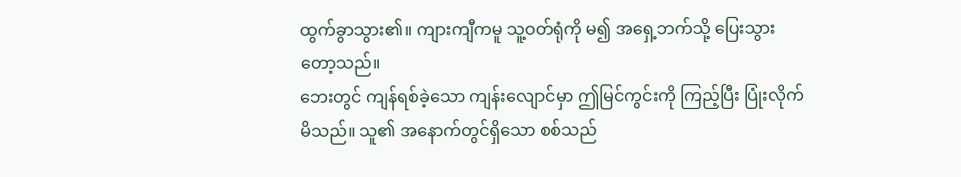ထွက်ခွာသွား၏။ ကျားကျီကမူ သူ့ဝတ်ရုံကို မ၍ အရှေ့ဘက်သို့ ပြေးသွားတော့သည်။
ဘေးတွင် ကျန်ရစ်ခဲ့သော ကျန်းလျောင်မှာ ဤမြင်ကွင်းကို ကြည့်ပြီး ပြုံးလိုက်မိသည်။ သူ၏ အနောက်တွင်ရှိသော စစ်သည်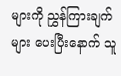များကို ညွှန်ကြားချက်များ ပေးပြီးနောက် သူ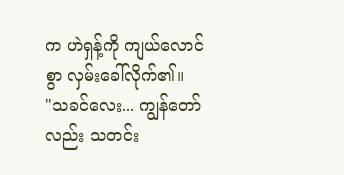က ဟဲရှန့်ကို ကျယ်လောင်စွာ လှမ်းခေါ်လိုက်၏။
"သခင်လေး... ကျွန်တော်လည်း သတင်း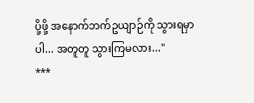ပို့ဖို့ အနောက်ဘက်ဥယျာဉ်ကို သွားရမှာပါ... အတူတူ သွားကြမလား..."
***